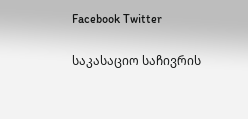Facebook Twitter

საკასაციო საჩივრის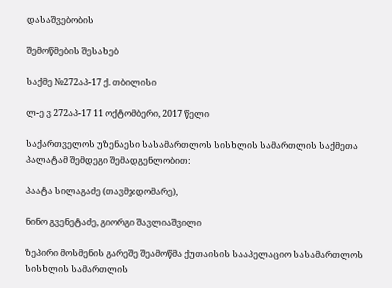დასაშვებობის

შემოწმების შესახებ

საქმე №272აპ-17 ქ. თბილისი

ლ-ე ვ 272აპ-17 11 ოქტომბერი, 2017 წელი

საქართველოს უზენაესი სასამართლოს სისხლის სამართლის საქმეთა პალატამ შემდეგი შემადგენლობით:

პაატა სილაგაძე (თავმჯდომარე),

ნინო გვენეტაძე, გიორგი შავლიაშვილი

ზეპირი მოსმენის გარეშე შეამოწმა ქუთაისის სააპელაციო სასამართლოს სისხლის სამართლის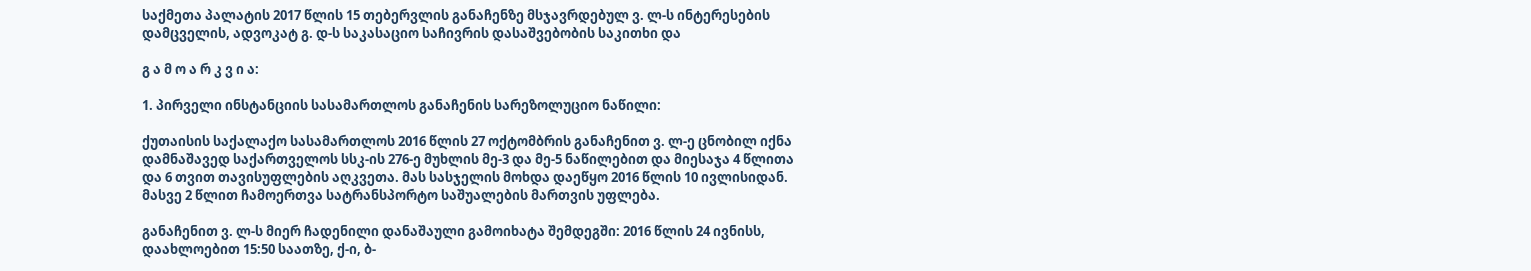საქმეთა პალატის 2017 წლის 15 თებერვლის განაჩენზე მსჯავრდებულ ვ. ლ-ს ინტერესების დამცველის, ადვოკატ გ. დ-ს საკასაციო საჩივრის დასაშვებობის საკითხი და

გ ა მ ო ა რ კ ვ ი ა:

1. პირველი ინსტანციის სასამართლოს განაჩენის სარეზოლუციო ნაწილი:

ქუთაისის საქალაქო სასამართლოს 2016 წლის 27 ოქტომბრის განაჩენით ვ. ლ-ე ცნობილ იქნა დამნაშავედ საქართველოს სსკ-ის 276-ე მუხლის მე-3 და მე-5 ნაწილებით და მიესაჯა 4 წლითა და 6 თვით თავისუფლების აღკვეთა. მას სასჯელის მოხდა დაეწყო 2016 წლის 10 ივლისიდან. მასვე 2 წლით ჩამოერთვა სატრანსპორტო საშუალების მართვის უფლება.

განაჩენით ვ. ლ-ს მიერ ჩადენილი დანაშაული გამოიხატა შემდეგში: 2016 წლის 24 ივნისს, დაახლოებით 15:50 საათზე, ქ-ი, ბ-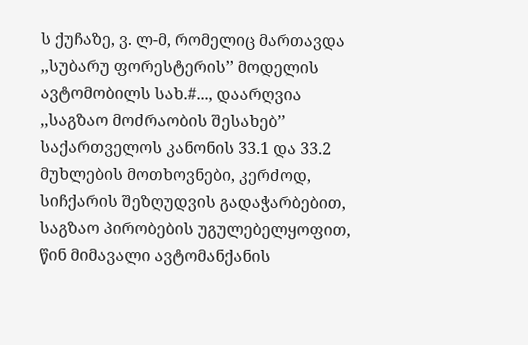ს ქუჩაზე, ვ. ლ-მ, რომელიც მართავდა ,,სუბარუ ფორესტერის’’ მოდელის ავტომობილს სახ.#..., დაარღვია ,,საგზაო მოძრაობის შესახებ’’ საქართველოს კანონის 33.1 და 33.2 მუხლების მოთხოვნები, კერძოდ, სიჩქარის შეზღუდვის გადაჭარბებით, საგზაო პირობების უგულებელყოფით, წინ მიმავალი ავტომანქანის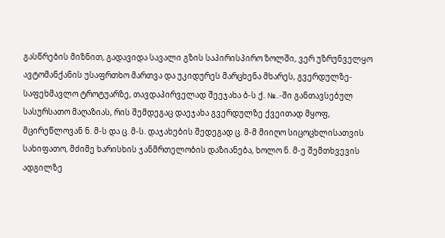გასწრების მიზნით, გადავიდა სავალი გზის საპირისპირო ზოლში, ვერ უზრუნველყო ავტომანქანის უსაფრთხო მართვა და უკიდურეს მარცხენა მხარეს, გვერდულზე-საფეხმავლო ტროტუარზე, თავდაპირველად შეეჯახა ბ-ს ქ. №..-ში განთავსებულ სასურსათო მაღაზიას, რის შემდეგაც დაეჯახა გვერდულზე ქვეითად მყოფ, მცირეწლოვან ნ. მ-ს და ც. მ-ს. დაჯახების შედეგად ც. მ-მ მიიღო სიცოცხლისათვის სახიფათო, მძიმე ხარისხის ჯანმრთელობის დაზიანება, ხოლო ნ. მ-ე შემთხვევის ადგილზე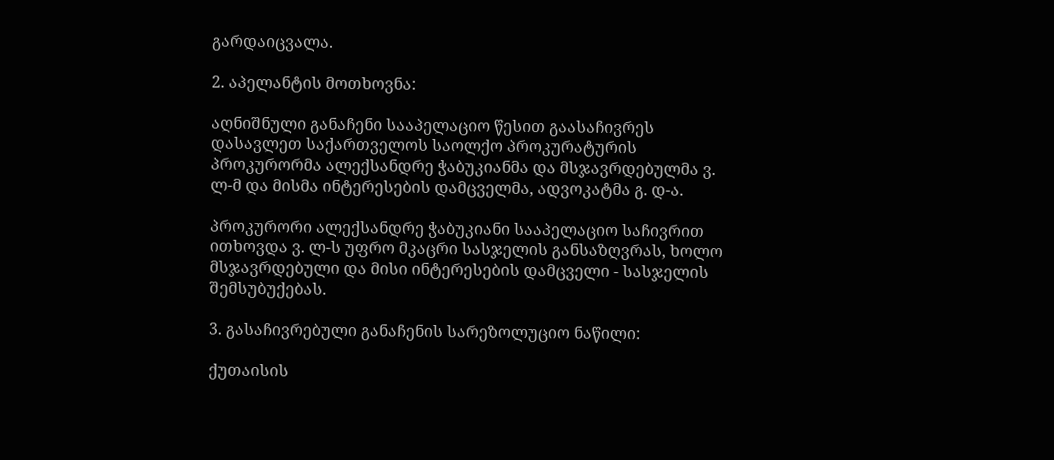გარდაიცვალა.

2. აპელანტის მოთხოვნა:

აღნიშნული განაჩენი სააპელაციო წესით გაასაჩივრეს დასავლეთ საქართველოს საოლქო პროკურატურის პროკურორმა ალექსანდრე ჭაბუკიანმა და მსჯავრდებულმა ვ. ლ-მ და მისმა ინტერესების დამცველმა, ადვოკატმა გ. დ-ა.

პროკურორი ალექსანდრე ჭაბუკიანი სააპელაციო საჩივრით ითხოვდა ვ. ლ-ს უფრო მკაცრი სასჯელის განსაზღვრას, ხოლო მსჯავრდებული და მისი ინტერესების დამცველი - სასჯელის შემსუბუქებას.

3. გასაჩივრებული განაჩენის სარეზოლუციო ნაწილი:

ქუთაისის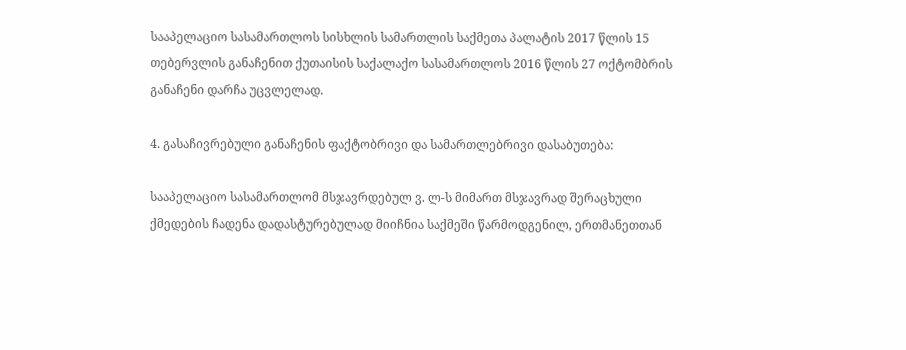სააპელაციო სასამართლოს სისხლის სამართლის საქმეთა პალატის 2017 წლის 15 თებერვლის განაჩენით ქუთაისის საქალაქო სასამართლოს 2016 წლის 27 ოქტომბრის განაჩენი დარჩა უცვლელად.

4. გასაჩივრებული განაჩენის ფაქტობრივი და სამართლებრივი დასაბუთება:

სააპელაციო სასამართლომ მსჯავრდებულ ვ. ლ-ს მიმართ მსჯავრად შერაცხული ქმედების ჩადენა დადასტურებულად მიიჩნია საქმეში წარმოდგენილ, ერთმანეთთან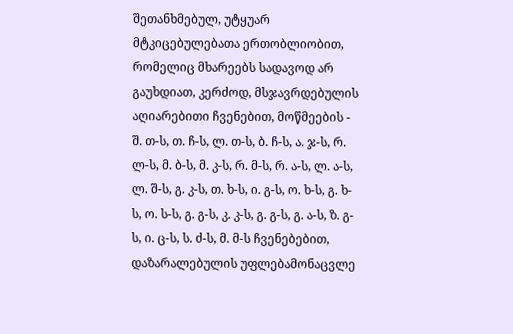შეთანხმებულ, უტყუარ მტკიცებულებათა ერთობლიობით, რომელიც მხარეებს სადავოდ არ გაუხდიათ, კერძოდ, მსჯავრდებულის აღიარებითი ჩვენებით, მოწმეების - შ. თ-ს, თ. ჩ-ს, ლ. თ-ს, ბ. ჩ-ს, ა. ჯ-ს, რ. ლ-ს, მ. ბ-ს, მ. კ-ს, რ. მ-ს, რ. ა-ს, ლ. ა-ს, ლ. შ-ს, გ. კ-ს, თ. ხ-ს, ი. გ-ს, ო. ხ-ს, გ. ხ-ს, ო. ს-ს, გ. გ-ს, კ. კ-ს, გ. გ-ს, გ. ა-ს, ზ. გ-ს, ი. ც-ს, ს. ძ-ს, მ. მ-ს ჩვენებებით, დაზარალებულის უფლებამონაცვლე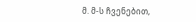მ. მ-ს ჩვენებით,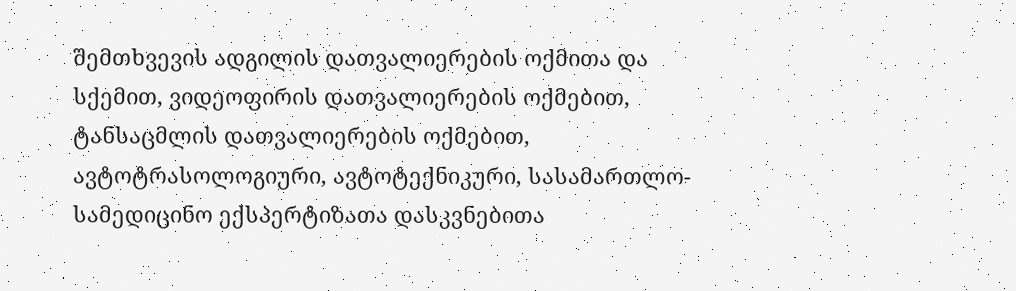შემთხვევის ადგილის დათვალიერების ოქმითა და სქემით, ვიდეოფირის დათვალიერების ოქმებით, ტანსაცმლის დათვალიერების ოქმებით, ავტოტრასოლოგიური, ავტოტექნიკური, სასამართლო-სამედიცინო ექსპერტიზათა დასკვნებითა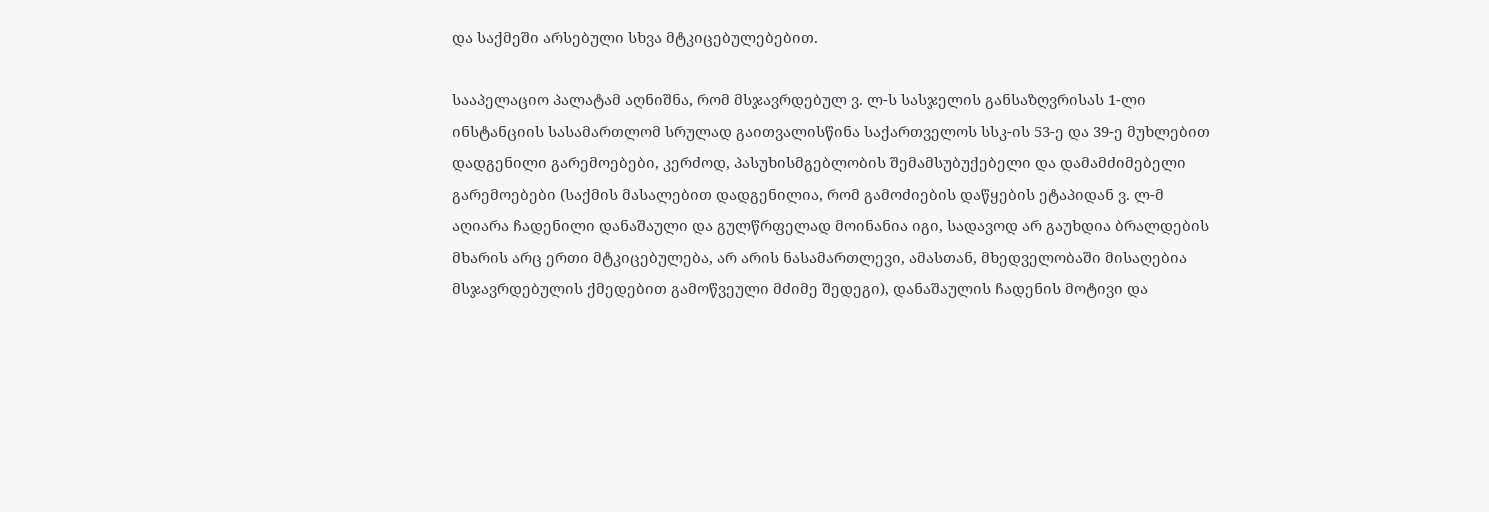და საქმეში არსებული სხვა მტკიცებულებებით.

სააპელაციო პალატამ აღნიშნა, რომ მსჯავრდებულ ვ. ლ-ს სასჯელის განსაზღვრისას 1-ლი ინსტანციის სასამართლომ სრულად გაითვალისწინა საქართველოს სსკ-ის 53-ე და 39-ე მუხლებით დადგენილი გარემოებები, კერძოდ, პასუხისმგებლობის შემამსუბუქებელი და დამამძიმებელი გარემოებები (საქმის მასალებით დადგენილია, რომ გამოძიების დაწყების ეტაპიდან ვ. ლ-მ აღიარა ჩადენილი დანაშაული და გულწრფელად მოინანია იგი, სადავოდ არ გაუხდია ბრალდების მხარის არც ერთი მტკიცებულება, არ არის ნასამართლევი, ამასთან, მხედველობაში მისაღებია მსჯავრდებულის ქმედებით გამოწვეული მძიმე შედეგი), დანაშაულის ჩადენის მოტივი და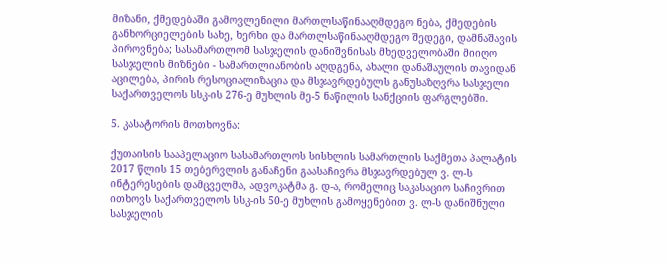მიზანი, ქმედებაში გამოვლენილი მართლსაწინააღმდეგო ნება, ქმედების განხორციელების სახე, ხერხი და მართლსაწინააღმდეგო შედეგი, დამნაშავის პიროვნება; სასამართლომ სასჯელის დანიშვნისას მხედველობაში მიიღო სასჯელის მიზნები - სამართლიანობის აღდგენა, ახალი დანაშაულის თავიდან აცილება, პირის რესოციალიზაცია და მსჯავრდებულს განუსაზღვრა სასჯელი საქართველოს სსკ-ის 276-ე მუხლის მე-5 ნაწილის სანქციის ფარგლებში.

5. კასატორის მოთხოვნა:

ქუთაისის სააპელაციო სასამართლოს სისხლის სამართლის საქმეთა პალატის 2017 წლის 15 თებერვლის განაჩენი გაასაჩივრა მსჯავრდებულ ვ. ლ-ს ინტერესების დამცველმა, ადვოკატმა გ. დ-ა, რომელიც საკასაციო საჩივრით ითხოვს საქართველოს სსკ-ის 50-ე მუხლის გამოყენებით ვ. ლ-ს დანიშნული სასჯელის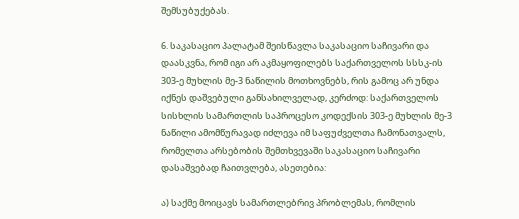შემსუბუქებას.

6. საკასაციო პალატამ შეისწავლა საკასაციო საჩივარი და დაასკვნა, რომ იგი არ აკმაყოფილებს საქართველოს სსსკ-ის 303-ე მუხლის მე-3 ნაწილის მოთხოვნებს, რის გამოც არ უნდა იქნეს დაშვებული განსახილველად, კერძოდ: საქართველოს სისხლის სამართლის საპროცესო კოდექსის 303-ე მუხლის მე-3 ნაწილი ამომწურავად იძლევა იმ საფუძველთა ჩამონათვალს, რომელთა არსებობის შემთხვევაში საკასაციო საჩივარი დასაშვებად ჩაითვლება, ასეთებია:

ა) საქმე მოიცავს სამართლებრივ პრობლემას, რომლის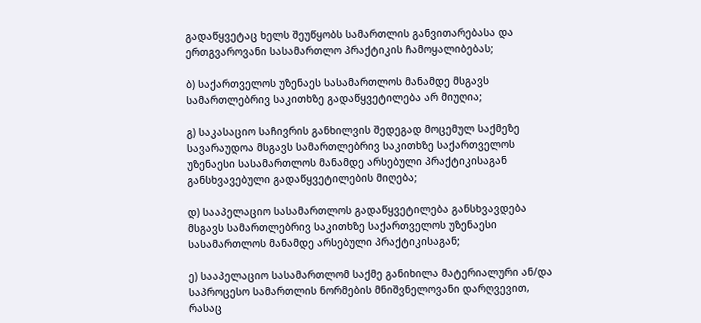გადაწყვეტაც ხელს შეუწყობს სამართლის განვითარებასა და ერთგვაროვანი სასამართლო პრაქტიკის ჩამოყალიბებას;

ბ) საქართველოს უზენაეს სასამართლოს მანამდე მსგავს სამართლებრივ საკითხზე გადაწყვეტილება არ მიუღია;

გ) საკასაციო საჩივრის განხილვის შედეგად მოცემულ საქმეზე სავარაუდოა მსგავს სამართლებრივ საკითხზე საქართველოს უზენაესი სასამართლოს მანამდე არსებული პრაქტიკისაგან განსხვავებული გადაწყვეტილების მიღება;

დ) სააპელაციო სასამართლოს გადაწყვეტილება განსხვავდება მსგავს სამართლებრივ საკითხზე საქართველოს უზენაესი სასამართლოს მანამდე არსებული პრაქტიკისაგან;

ე) სააპელაციო სასამართლომ საქმე განიხილა მატერიალური ან/და საპროცესო სამართლის ნორმების მნიშვნელოვანი დარღვევით, რასაც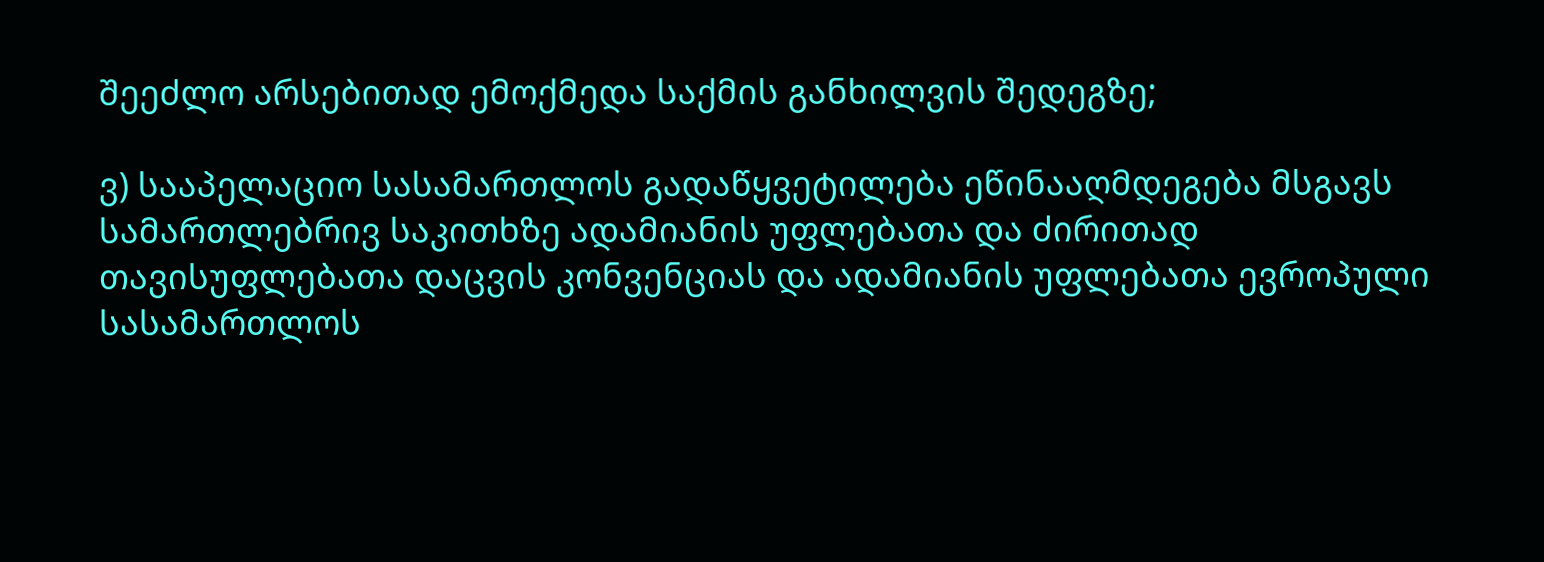შეეძლო არსებითად ემოქმედა საქმის განხილვის შედეგზე;

ვ) სააპელაციო სასამართლოს გადაწყვეტილება ეწინააღმდეგება მსგავს სამართლებრივ საკითხზე ადამიანის უფლებათა და ძირითად თავისუფლებათა დაცვის კონვენციას და ადამიანის უფლებათა ევროპული სასამართლოს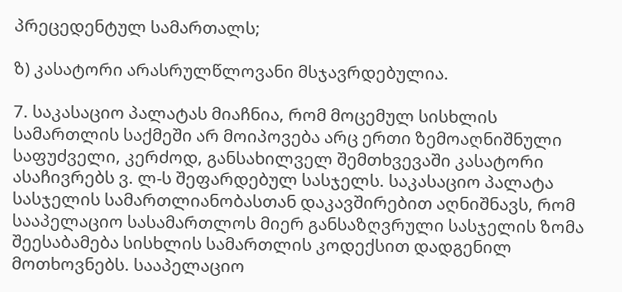პრეცედენტულ სამართალს;

ზ) კასატორი არასრულწლოვანი მსჯავრდებულია.

7. საკასაციო პალატას მიაჩნია, რომ მოცემულ სისხლის სამართლის საქმეში არ მოიპოვება არც ერთი ზემოაღნიშნული საფუძველი, კერძოდ, განსახილველ შემთხვევაში კასატორი ასაჩივრებს ვ. ლ-ს შეფარდებულ სასჯელს. საკასაციო პალატა სასჯელის სამართლიანობასთან დაკავშირებით აღნიშნავს, რომ სააპელაციო სასამართლოს მიერ განსაზღვრული სასჯელის ზომა შეესაბამება სისხლის სამართლის კოდექსით დადგენილ მოთხოვნებს. სააპელაციო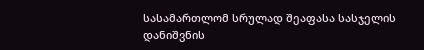სასამართლომ სრულად შეაფასა სასჯელის დანიშვნის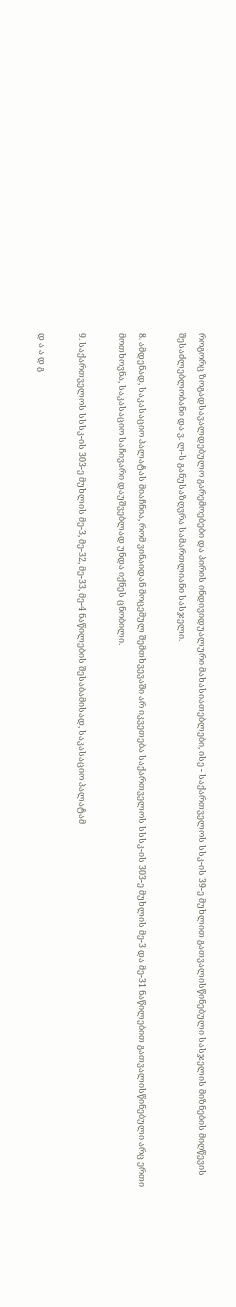როგორც ზოგადსავალდებულო გარემოებები და პირის ინდივიდუალური მახასიათებლები, ისე - საქართველოს სსკ-ის 39-ე მუხლით გათვალისწინებული სასჯელის მიზნების მიღწევის შესაძლებლობანი და ვ. ლ-ს განუსაზღვრა სამართლიანი სასჯელი.

8. ამდენად, საკასაციო პალატას მიაჩნია, რომ ვინაიდან მოცემულ შემთხვევაში არ იკვეთება საქართველოს სსსკ-ის 303-ე მუხლის მე-3 და მე-31 ნაწილებით გათვალისწინებული არც ერთი მოთხოვნა, საკასაციო საჩივარი დაუშვებლად უნდა იქნეს ცნობილი.

9. საქართველოს სსსკ-ის 303-ე მუხლის მე-3, მე-32, მე-33, მე-4 ნაწილების შესაბამისად, საკასაციო პალატამ

დ ა ა დ გ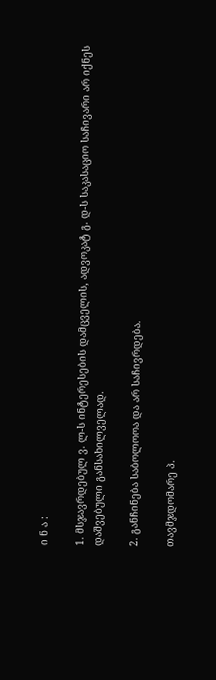ი ნ ა :

1. მსჯავრდებულ ვ. ლ-ს ინტერესების დამცველის, ადვოკატ გ. დ-ს საკასაციო საჩივარი არ იქნეს დაშვებული განსახილველად.

2. განჩინება საბოლოოა და არ საჩივრდება.

თავმჯდომარე პ.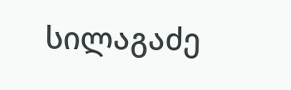სილაგაძე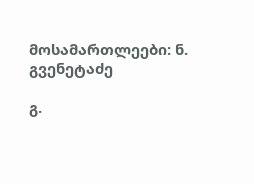მოსამართლეები: ნ. გვენეტაძე

გ.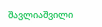შავლიაშვილი